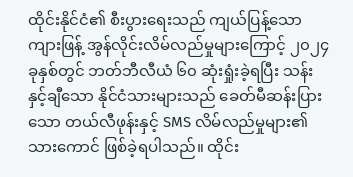ထိုင်းနိုင်ငံ၏ စီးပွားရေးသည် ကျယ်ပြန့်သော ကျားဖြန့် အွန်လိုင်းလိမ်လည်မှုများကြောင့် ၂၀၂၄ ခုနှစ်တွင် ဘတ်ဘီလီယံ ၆၀ ဆုံးရှုံးခဲ့ရပြီး သန်းနှင့်ချီသော နိုင်ငံသားများသည် ခေတ်မီဆန်းပြားသော တယ်လီဖုန်းနှင့် SMS လိမ်လည်မှုများ၏ သားကောင် ဖြစ်ခဲ့ရပါသည်။ ထိုင်း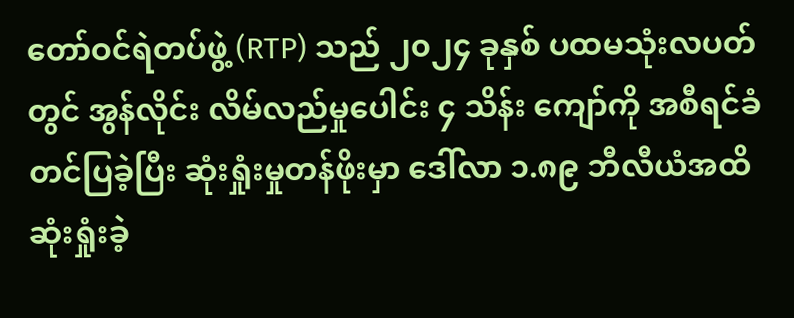တော်ဝင်ရဲတပ်ဖွဲ့ (RTP) သည် ၂၀၂၄ ခုနှစ် ပထမသုံးလပတ်တွင် အွန်လိုင်း လိမ်လည်မှုပေါင်း ၄ သိန်း ကျော်ကို အစီရင်ခံတင်ပြခဲ့ပြီး ဆုံးရှုံးမှုတန်ဖိုးမှာ ဒေါ်လာ ၁.၈၉ ဘီလီယံအထိ ဆုံးရှုံးခဲ့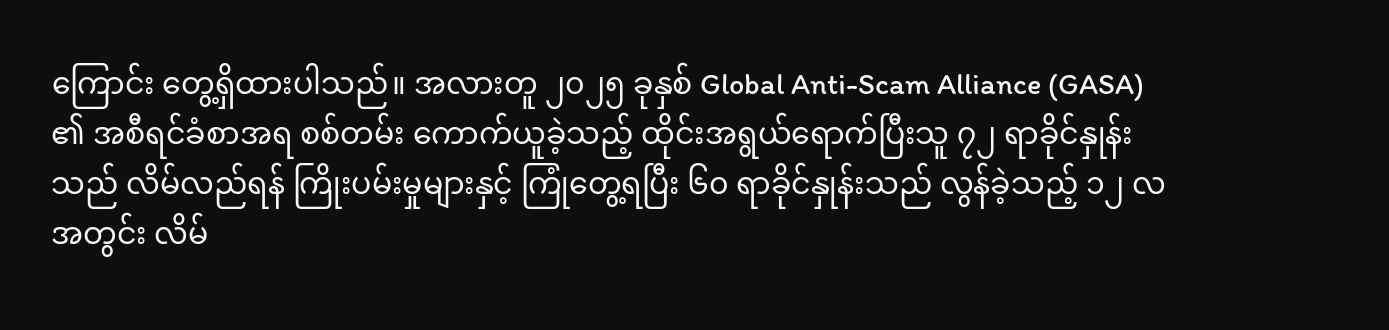ကြောင်း တွေ့ရှိထားပါသည်။ အလားတူ ၂၀၂၅ ခုနှစ် Global Anti-Scam Alliance (GASA) ၏ အစီရင်ခံစာအရ စစ်တမ်း ကောက်ယူခဲ့သည့် ထိုင်းအရွယ်ရောက်ပြီးသူ ၇၂ ရာခိုင်နှုန်းသည် လိမ်လည်ရန် ကြိုးပမ်းမှုများနှင့် ကြုံတွေ့ရပြီး ၆၀ ရာခိုင်နှုန်းသည် လွန်ခဲ့သည့် ၁၂ လအတွင်း လိမ်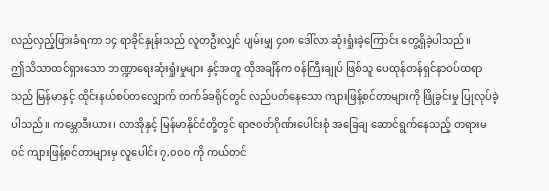လည်လှည့်ဖြားခံရကာ ၁၄ ရာခိုင်နှုန်းသည် လူတဦးလျှင် ပျမ်းမျှ ၄၀၈ ဒေါ်လာ ဆုံးရှုံးခဲ့ကြောင်း တွေ့ရှိခဲ့ပါသည်။
ဤသိသာထင်ရှားသော ဘဏ္ဍာရေးဆုံးရှုံးမှုများ နှင့်အတူ ထိုအချိန်က ၀န်ကြီးချုပ် ဖြစ်သူ ပေထုန်တန်ရှင်နာဝပ်ထရာ သည် မြန်မာနှင့် ထိုင်းနယ်စပ်တလျှောက် တက်ခ်ခရိုင်တွင် လည်ပတ်နေသော ကျားဖြန့်စင်တာများကို ဖြိုခွင်းမှု ပြုလုပ်ခဲ့ပါသည်။ ကမ္ဘောဒီးယား၊ လာအိုနှင့် မြန်မာနိုင်ငံတို့တွင် ရာဇ၀တ်ဂိုဏ်းပေါင်းစုံ အခြေချ ဆောင်ရွက်နေသည့် တရားမဝင် ကျားဖြန့်စင်တာများမှ လူပေါင်း ၇,၀၀၀ ကို ကယ်တင်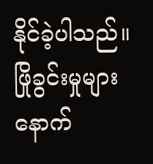နိုင်ခဲ့ပါသည်။ ဖြိုခွင်းမှုများ နောက်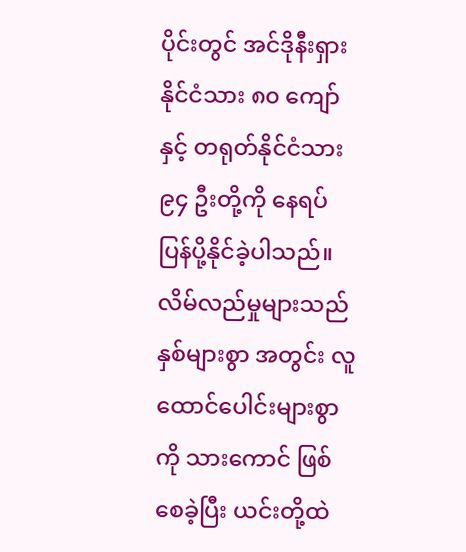ပိုင်းတွင် အင်ဒိုနီးရှားနိုင်ငံသား ၈၀ ကျော်နှင့် တရုတ်နိုင်ငံသား ၉၄ ဦးတို့ကို နေရပ်ပြန်ပို့နိုင်ခဲ့ပါသည်။ လိမ်လည်မှုများသည် နှစ်များစွာ အတွင်း လူထောင်ပေါင်းများစွာကို သားကောင် ဖြစ်စေခဲ့ပြီး ယင်းတို့ထဲ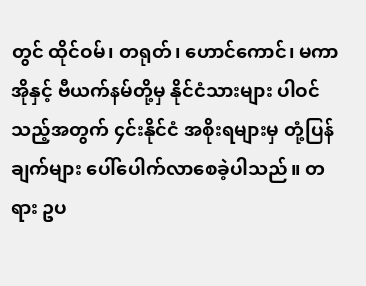တွင် ထိုင်ဝမ်၊ တရုတ်၊ ဟောင်ကောင်၊ မကာအိုနှင့် ဗီယက်နမ်တို့မှ နိုင်ငံသားများ ပါဝင်သည့်အတွက် ၄င်းနိုင်ငံ အစိုးရများမှ တုံ့ပြန်ချက်များ ပေါ်ပေါက်လာစေခဲ့ပါသည်။ တရား ဥပ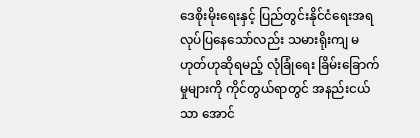ဒေစိုးမိုးရေးနှင့် ပြည်တွင်းနိုင်ငံရေးအရ လုပ်ပြနေသော်လည်း သမားရိုးကျ မဟုတ်ဟုဆိုရမည့် လုံခြုံရေး ခြိမ်းခြောက် မှုများကို ကိုင်တွယ်ရာတွင် အနည်းငယ်သာ အောင်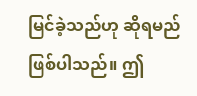မြင်ခဲ့သည်ဟု ဆိုရမည် ဖြစ်ပါသည်။ ဤ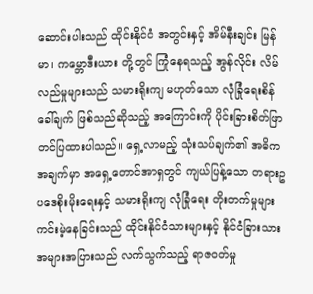ဆောင်းပါးသည် ထိုင်းနိုင်ငံ အတွင်းနှင့် အိမ်နီးချင်း မြန်မာ၊ ကမ္ဘောဒီးယား တို့တွင် ကြုံနေရသည့် အွန်လိုင်း လိမ်လည်မှုများသည် သမားရိုးကျ မဟုတ်သော လုံခြုံရေးစိန်ခေါ်ချက် ဖြစ်သည်ဆိုသည့် အကြောင်းကို ပိုင်းခြားစိတ်ဖြာ တင်ပြထားပါသည်။ ရှေ့လာမည့် သုံးသပ်ချက်၏ အဓိကအချက်မှာ အရှေ့တောင်အာရှတွင် ကျယ်ပြန့်သော တရားဥပဒေစိုးမိုးရေးနှင့် သမားရိုးကျ လုံခြုံရေး တိုးတက်မှုများ ကင်းမဲ့နေခြင်းသည် ထိုင်းနိုင်ငံသားများနှင့် နိုင်ငံခြားသားအများအပြားသည် လက်သွက်သည့် ရာဇ၀တ်မှု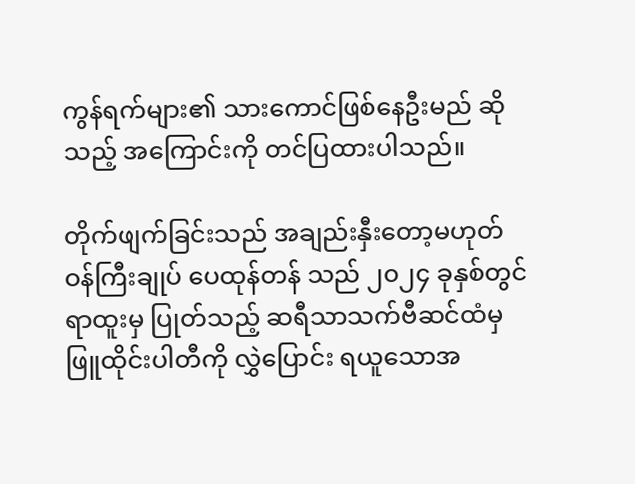ကွန်ရက်များ၏ သားကောင်ဖြစ်နေဦးမည် ဆိုသည့် အကြောင်းကို တင်ပြထားပါသည်။

တိုက်ဖျက်ခြင်းသည် အချည်းနှီးတော့မဟုတ်
ဝန်ကြီးချုပ် ပေထုန်တန် သည် ၂၀၂၄ ခုနှစ်တွင် ရာထူးမှ ပြုတ်သည့် ဆရီသာသက်ဗီဆင်ထံမှ ဖြူထိုင်းပါတီကို လွှဲပြောင်း ရယူသောအ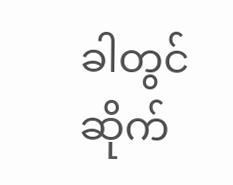ခါတွင် ဆိုက်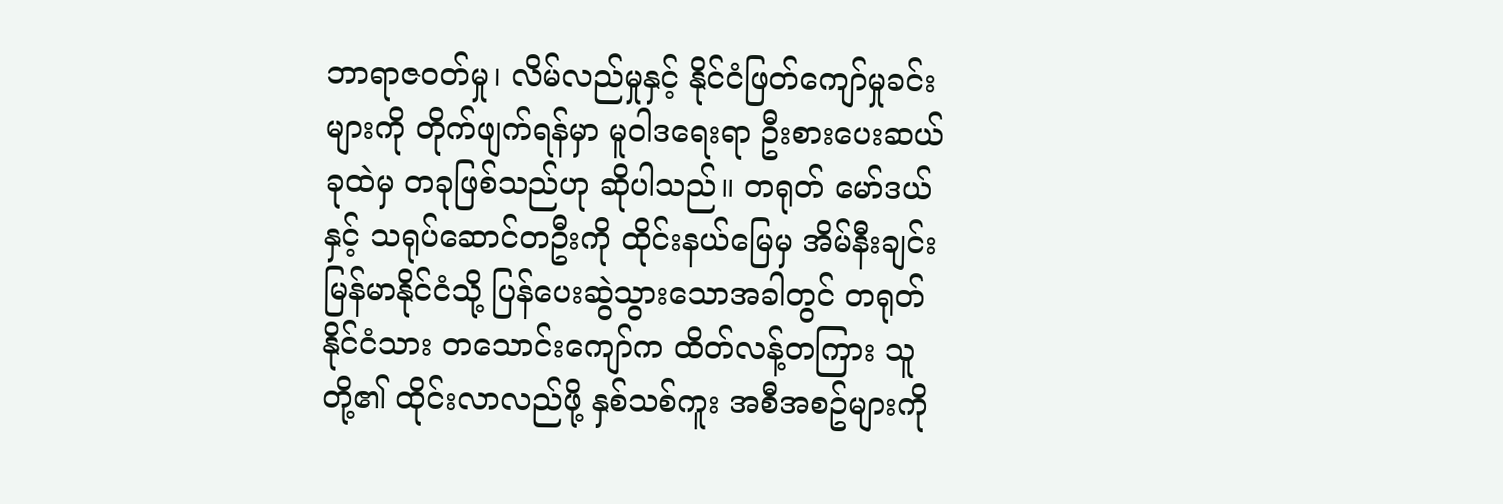ဘာရာဇ၀တ်မှု၊ လိမ်လည်မှုနှင့် နိုင်ငံဖြတ်ကျော်မှုခင်းများကို တိုက်ဖျက်ရန်မှာ မူဝါဒရေးရာ ဦးစားပေးဆယ်ခုထဲမှ တခုဖြစ်သည်ဟု ဆိုပါသည်။ တရုတ် မော်ဒယ်နှင့် သရုပ်ဆောင်တဦးကို ထိုင်းနယ်မြေမှ အိမ်နီးချင်း မြန်မာနိုင်ငံသို့ ပြန်ပေးဆွဲသွားသောအခါတွင် တရုတ်နိုင်ငံသား တသောင်းကျော်က ထိတ်လန့်တကြား သူတို့၏ ထိုင်းလာလည်ဖို့ နှစ်သစ်ကူး အစီအစဥ်များကို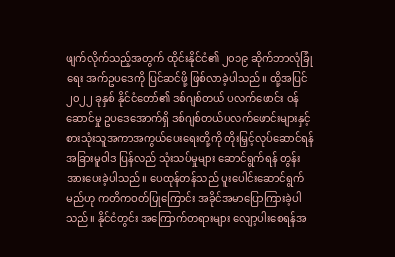ဖျက်လိုက်သည့်အတွက် ထိုင်းနိုင်ငံ၏ ၂၀၁၉ ဆိုက်ဘာလုံခြုံရေး အက်ဥပဒေကို ပြင်ဆင်ဖို့ ဖြစ်လာခဲ့ပါသည်။ ထို့အပြင် ၂၀၂၂ ခုနှစ် နိုင်ငံတော်၏ ဒစ်ဂျစ်တယ် ပလက်ဖောင်း ဝန်ဆောင်မှု ဥပဒေအောက်ရှိ ဒစ်ဂျစ်တယ်ပလက်ဖောင်းများနှင့် စားသုံးသူအကာအကွယ်ပေးရေးတို့ကို တိုးမြှင့်လုပ်ဆောင်ရန် အခြားမူဝါဒ ပြန်လည် သုံးသပ်မှုများ ဆောင်ရွက်ရန် တွန်းအားပေးခဲ့ပါသည်။ ပေထုန်တန်သည် ပူးပေါင်းဆောင်ရွက်မည်ဟု ကတိကဝတ်ပြုကြောင်း အခိုင်အမာပြောကြားခဲ့ပါသည်။ နိုင်ငံတွင်း အကြောက်တရားများ လျော့ပါးစေရန်အ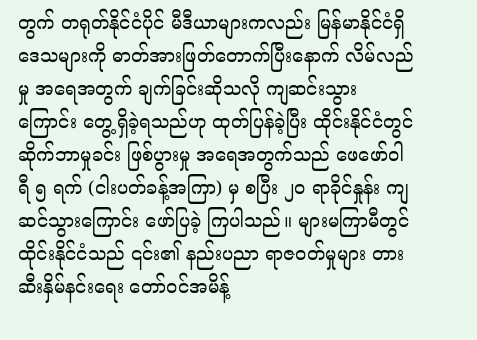တွက် တရုတ်နိုင်ငံပိုင် မီဒီယာများကလည်း မြန်မာနိုင်ငံရှိ ဒေသများကို ဓာတ်အားဖြတ်တောက်ပြီးနောက် လိမ်လည်မှု အရေအတွက် ချက်ခြင်းဆိုသလို ကျဆင်းသွားကြောင်း တွေ့ရှိခဲ့ရသည်ဟု ထုတ်ပြန်ခဲ့ပြီး ထိုင်းနိုင်ငံတွင် ဆိုက်ဘာမှုခင်း ဖြစ်ပွားမှု အရေအတွက်သည် ဖေဖော်ဝါရီ ၅ ရက် (ငါးပတ်ခန့်အကြာ) မှ စပြီး ၂၀ ရာခိုင်နှုန်း ကျဆင်သွားကြောင်း ဖော်ပြခဲ့ ကြပါသည်။ များမကြာမီတွင် ထိုင်းနိုင်ငံသည် ၎င်း၏ နည်းပညာ ရာဇ၀တ်မှုများ တားဆီးနှိမ်နင်းရေး တော်ဝင်အမိန့်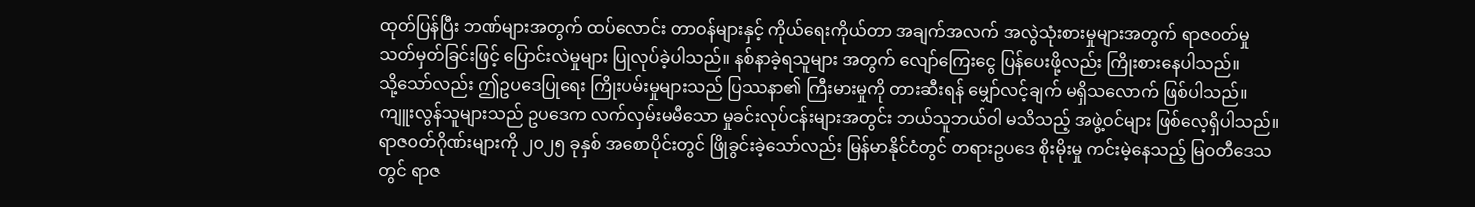ထုတ်ပြန်ပြီး ဘဏ်များအတွက် ထပ်လောင်း တာဝန်များနှင့် ကိုယ်ရေးကိုယ်တာ အချက်အလက် အလွဲသုံးစားမှုများအတွက် ရာဇ၀တ်မှု သတ်မှတ်ခြင်းဖြင့် ပြောင်းလဲမှုများ ပြုလုပ်ခဲ့ပါသည်။ နစ်နာခဲ့ရသူများ အတွက် လျော်ကြေးငွေ ပြန်ပေးဖို့လည်း ကြိုးစားနေပါသည်။
သို့သော်လည်း ဤဥပဒေပြုရေး ကြိုးပမ်းမှုများသည် ပြဿနာ၏ ကြီးမားမှုကို တားဆီးရန် မျှော်လင့်ချက် မရှိသလောက် ဖြစ်ပါသည်။ ကျူးလွန်သူများသည် ဥပဒေက လက်လှမ်းမမီသော မှုခင်းလုပ်ငန်းများအတွင်း ဘယ်သူဘယ်ဝါ မသိသည့် အဖွဲ့ဝင်များ ဖြစ်လေ့ရှိပါသည်။ ရာဇ၀တ်ဂိုဏ်းများကို ၂၀၂၅ ခုနှစ် အစောပိုင်းတွင် ဖြိုခွင်းခဲ့သော်လည်း မြန်မာနိုင်ငံတွင် တရားဥပဒေ စိုးမိုးမှု ကင်းမဲ့နေသည့် မြဝတီဒေသတွင် ရာဇ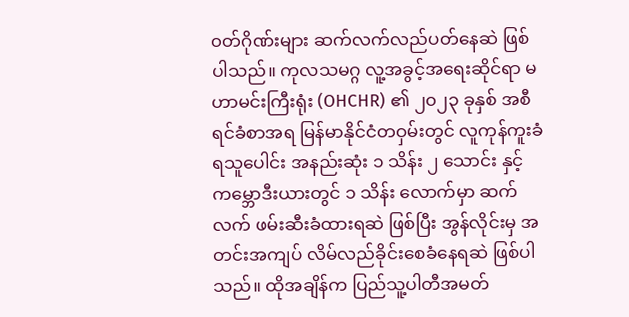၀တ်ဂိုဏ်းများ ဆက်လက်လည်ပတ်နေဆဲ ဖြစ်ပါသည်။ ကုလသမဂ္ဂ လူ့အခွင့်အရေးဆိုင်ရာ မဟာမင်းကြီးရုံး (OHCHR) ၏ ၂၀၂၃ ခုနှစ် အစီရင်ခံစာအရ မြန်မာနိုင်ငံတဝှမ်းတွင် လူကုန်ကူးခံရသူပေါင်း အနည်းဆုံး ၁ သိန်း ၂ သောင်း နှင့် ကမ္ဘောဒီးယားတွင် ၁ သိန်း လောက်မှာ ဆက်လက် ဖမ်းဆီးခံထားရဆဲ ဖြစ်ပြီး အွန်လိုင်းမှ အတင်းအကျပ် လိမ်လည်ခိုင်းစေခံနေရဆဲ ဖြစ်ပါသည်။ ထိုအချိန်က ပြည်သူ့ပါတီအမတ်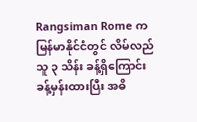Rangsiman Rome က မြန်မာနိုင်ငံတွင် လိမ်လည်သူ ၃ သိန်း ခန့်ရှိကြောင်း ခန့်မှန်းထားပြီး အဓိ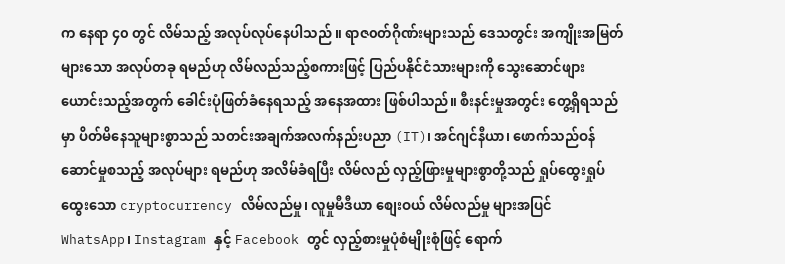က နေရာ ၄၀ တွင် လိမ်သည့် အလုပ်လုပ်နေပါသည် ။ ရာဇ၀တ်ဂိုဏ်းများသည် ဒေသတွင်း အကျိုးအမြတ်များသော အလုပ်တခု ရမည်ဟု လိမ်လည်သည့်စကားဖြင့် ပြည်ပနိုင်ငံသားများကို သွေးဆောင်ဖျားယောင်းသည့်အတွက် ခေါင်းပုံဖြတ်ခံနေရသည့် အနေအထား ဖြစ်ပါသည်။ စီးနင်းမှုအတွင်း တွေ့ရှိရသည်မှာ ပိတ်မိနေသူများစွာသည် သတင်းအချက်အလက်နည်းပညာ (IT)၊ အင်ဂျင်နီယာ၊ ဖောက်သည်ဝန်ဆောင်မှုစသည့် အလုပ်များ ရမည်ဟု အလိမ်ခံရပြီး လိမ်လည် လှည့်ဖြားမှုများစွာတို့သည် ရှုပ်ထွေးရှုပ်ထွေးသော cryptocurrency လိမ်လည်မှု၊ လူမှုမီဒီယာ စျေးဝယ် လိမ်လည်မှု များအပြင် WhatsApp၊ Instagram နှင့် Facebook တွင် လှည့်စားမှုပုံစံမျိုးစုံဖြင့် ရောက်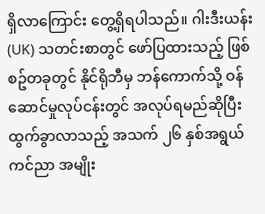ရှိလာကြောင်း တွေ့ရှိရပါသည်။ ဂါးဒီးယန်း (UK) သတင်းစာတွင် ဖော်ပြထားသည့် ဖြစ်စဥ်တခုတွင် နိုင်ရိုဘီမှ ဘန်ကောက်သို့ ဝန်ဆောင်မှုလုပ်ငန်းတွင် အလုပ်ရမည်ဆိုပြီး ထွက်ခွာလာသည့် အသက် ၂၆ နှစ်အရွယ် ကင်ညာ အမျိုး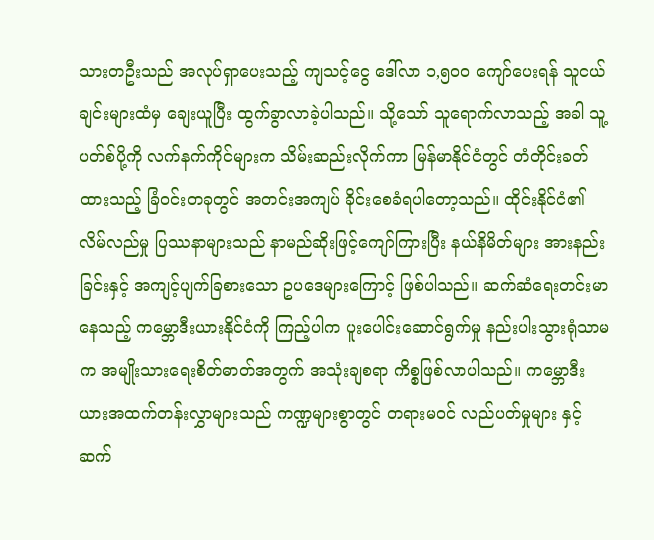သားတဦးသည် အလုပ်ရှာပေးသည့် ကျသင့်ငွေ ဒေါ်လာ ၁,၅၀၀ ကျော်ပေးရန် သူငယ်ချင်းများထံမှ ချေးယူပြီး ထွက်ခွာလာခဲ့ပါသည်။ သို့သော် သူရောက်လာသည့် အခါ သူ့ပတ်စ်ပို့ကို လက်နက်ကိုင်များက သိမ်းဆည်းလိုက်ကာ မြန်မာနိုင်ငံတွင် တံတိုင်းခတ်ထားသည့် ခြံဝင်းတခုတွင် အတင်းအကျပ် ခိုင်းစေခံရပါတော့သည်။ ထိုင်းနိုင်ငံ၏ လိမ်လည်မှု ပြဿနာများသည် နာမည်ဆိုးဖြင့်ကျော်ကြားပြီး နယ်နိမိတ်များ အားနည်းခြင်းနှင့် အကျင့်ပျက်ခြစားသော ဥပဒေများကြောင့် ဖြစ်ပါသည်။ ဆက်ဆံရေးတင်းမာနေသည့် ကမ္ဘောဒီးယားနိုင်ငံကို ကြည့်ပါက ပူးပေါင်းဆောင်ရွက်မှု နည်းပါးသွားရုံသာမက အမျိုးသားရေးစိတ်ဓာတ်အတွက် အသုံးချစရာ ကိစ္စဖြစ်လာပါသည်။ ကမ္ဘောဒီးယားအထက်တန်းလွှာများသည် ကဏ္ဍများစွာတွင် တရားမဝင် လည်ပတ်မှုများ နှင့် ဆက်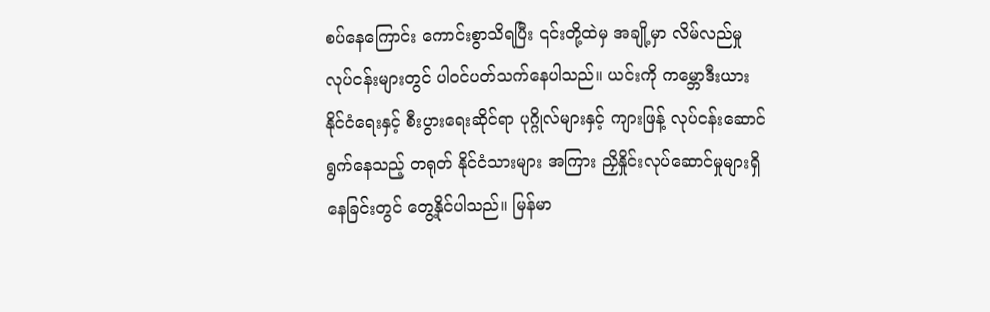စပ်နေကြောင်း ကောင်းစွာသိရပြီး ၎င်းတို့ထဲမှ အချို့မှာ လိမ်လည်မှုလုပ်ငန်းများတွင် ပါဝင်ပတ်သက်နေပါသည်။ ယင်းကို ကမ္ဘောဒီးယား နိုင်ငံရေးနှင့် စီးပွားရေးဆိုင်ရာ ပုဂ္ဂိုလ်များနှင့် ကျားဖြန့် လုပ်ငန်းဆောင်ရွက်နေသည့် တရုတ် နိုင်ငံသားများ အကြား ညှိနှိုင်းလုပ်ဆောင်မှုများရှိနေခြင်းတွင် တွေ့နိုင်ပါသည်။ မြန်မာ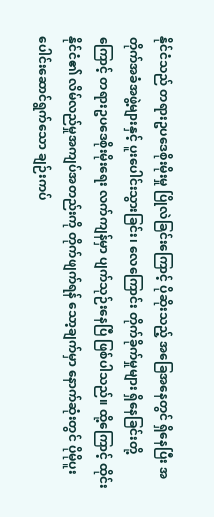နိုင်ငံသည် တရားဥပဒေစိုးမိုးမှု ပြိုလဲခြင်းကြောင့် ပိုဆိုးသည့် အခြေအနေတွင် ရှိနေပြီး အတိုက်အခံအဖွဲ့များနှင့် ပူးပေါင်းသွားခြင်း၊ လေကြောင်း တိုက်ခိုက်မှုများ ရှိနေခြင်းတို့ကြောင့် တရားဥပဒေစိုးမိုးရေး လက်ကျန်မှာ ပျက်သုဉ်းနေပြီ ဖြစ်ပါသည်။ ထို့ကြောင့် ထိုင်းနိုင်ငံ၏ လိမ်လည်မှုအကျပ်အတည်းကို တိုက်ဖျက်ရန် သော့ချက်မှာ နောက်ဆုံးတွင် ပိုမိုပူးပေါင်းဆောင်ရွက်သော ချဉ်းကပ်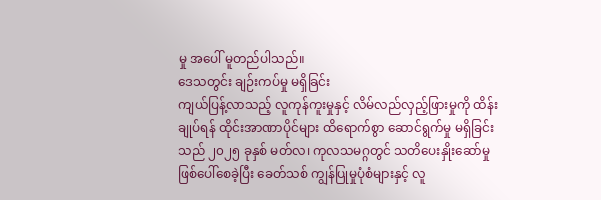မှု အပေါ် မူတည်ပါသည်။
ဒေသတွင်း ချဉ်းကပ်မှု မရှိခြင်း
ကျယ်ပြန့်လာသည့် လူကုန်ကူးမှုနှင့် လိမ်လည်လှည့်ဖြားမှုကို ထိန်းချုပ်ရန် ထိုင်းအာဏာပိုင်များ ထိရောက်စွာ ဆောင်ရွက်မှု မရှိခြင်းသည် ၂၀၂၅ ခုနှစ် မတ်လ၊ ကုလသမဂ္ဂတွင် သတိပေးနှိုးဆော်မှု ဖြစ်ပေါ်စေခဲ့ပြီး ခေတ်သစ် ကျွန်ပြုမှုပုံစံများနှင့် လူ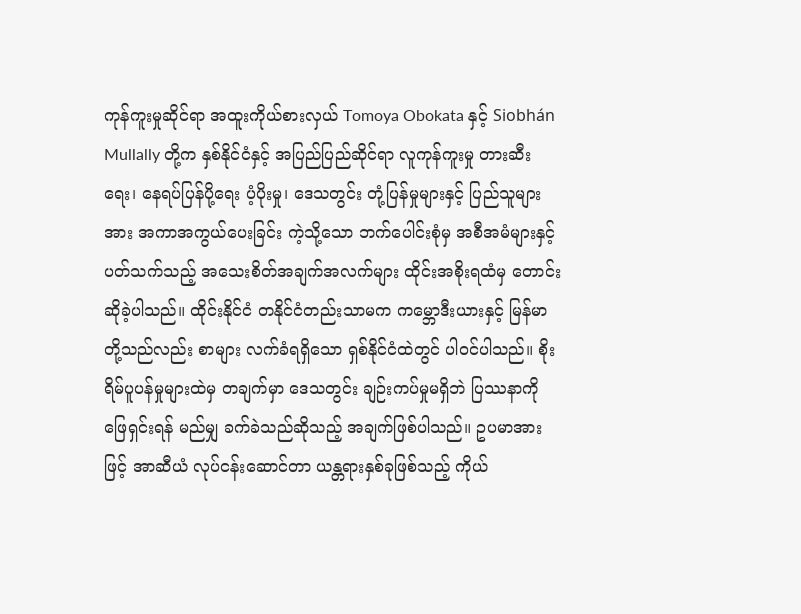ကုန်ကူးမှုဆိုင်ရာ အထူးကိုယ်စားလှယ် Tomoya Obokata နှင့် Siobhán Mullally တို့က နှစ်နိုင်ငံနှင့် အပြည်ပြည်ဆိုင်ရာ လူကုန်ကူးမှု တားဆီးရေး၊ နေရပ်ပြန်ပို့ရေး ပံ့ပိုးမှု၊ ဒေသတွင်း တုံ့ပြန်မှုများနှင့် ပြည်သူများအား အကာအကွယ်ပေးခြင်း ကဲ့သို့သော ဘက်ပေါင်းစုံမှ အစီအမံများနှင့် ပတ်သက်သည့် အသေးစိတ်အချက်အလက်များ ထိုင်းအစိုးရထံမှ တောင်းဆိုခဲ့ပါသည်။ ထိုင်းနိုင်ငံ တနိုင်ငံတည်းသာမက ကမ္ဘောဒီးယားနှင့် မြန်မာတို့သည်လည်း စာများ လက်ခံရရှိသော ရှစ်နိုင်ငံထဲတွင် ပါဝင်ပါသည်။ စိုးရိမ်ပူပန်မှုများထဲမှ တချက်မှာ ဒေသတွင်း ချဉ်းကပ်မှုမရှိဘဲ ပြဿနာကို ဖြေရှင်းရန် မည်မျှ ခက်ခဲသည်ဆိုသည့် အချက်ဖြစ်ပါသည်။ ဥပမာအားဖြင့် အာဆီယံ လုပ်ငန်းဆောင်တာ ယန္တရားနှစ်ခုဖြစ်သည့် ကိုယ်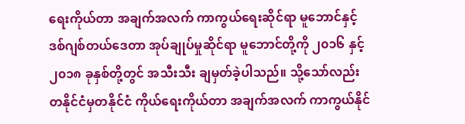ရေးကိုယ်တာ အချက်အလက် ကာကွယ်ရေးဆိုင်ရာ မူဘောင်နှင့် ဒစ်ဂျစ်တယ်ဒေတာ အုပ်ချုပ်မှုဆိုင်ရာ မူဘောင်တို့ကို ၂၀၁၆ နှင့် ၂၀၁၈ ခုနှစ်တို့တွင် အသီးသီး ချမှတ်ခဲ့ပါသည်။ သို့သော်လည်း တနိုင်ငံမှတနိုင်ငံ ကိုယ်ရေးကိုယ်တာ အချက်အလက် ကာကွယ်နိုင်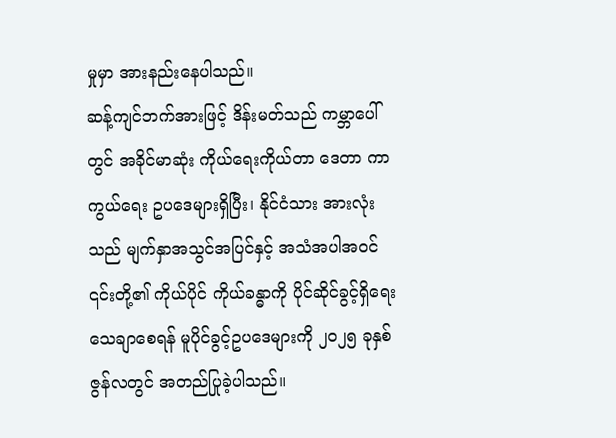မှုမှာ အားနည်းနေပါသည်။
ဆန့်ကျင်ဘက်အားဖြင့် ဒိန်းမတ်သည် ကမ္ဘာပေါ်တွင် အခိုင်မာဆုံး ကိုယ်ရေးကိုယ်တာ ဒေတာ ကာကွယ်ရေး ဥပဒေများရှိပြီး၊ နိုင်ငံသား အားလုံးသည် မျက်နှာအသွင်အပြင်နှင့် အသံအပါအဝင် ၎င်းတို့၏ ကိုယ်ပိုင် ကိုယ်ခန္ဓာကို ပိုင်ဆိုင်ခွင့်ရှိရေး သေချာစေရန် မူပိုင်ခွင့်ဥပဒေများကို ၂၀၂၅ ခုနှစ် ဇွန်လတွင် အတည်ပြုခဲ့ပါသည်။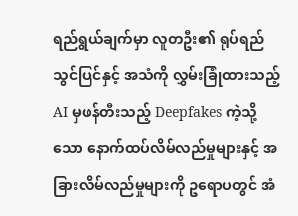ရည်ရွယ်ချက်မှာ လူတဦး၏ ရုပ်ရည် သွင်ပြင်နှင့် အသံကို လွှမ်းခြုံထားသည့် AI မှဖန်တီးသည့် Deepfakes ကဲ့သို့သော နောက်ထပ်လိမ်လည်မှုများနှင့် အခြားလိမ်လည်မှုများကို ဥရောပတွင် အံ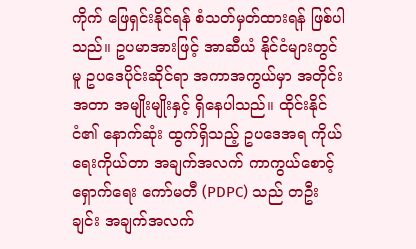ကိုက် ဖြေရှင်းနိုင်ရန် စံသတ်မှတ်ထားရန် ဖြစ်ပါသည်။ ဥပမာအားဖြင့် အာဆီယံ နိုင်ငံများတွင်မူ ဥပဒေပိုင်းဆိုင်ရာ အကာအကွယ်မှာ အတိုင်းအတာ အမျိုးမျိုးနှင့် ရှိနေပါသည်။ ထိုင်းနိုင်ငံ၏ နောက်ဆုံး ထွက်ရှိသည့် ဥပဒေအရ ကိုယ်ရေးကိုယ်တာ အချက်အလက် ကာကွယ်စောင့်ရှောက်ရေး ကော်မတီ (PDPC) သည် တဦးချင်း အချက်အလက်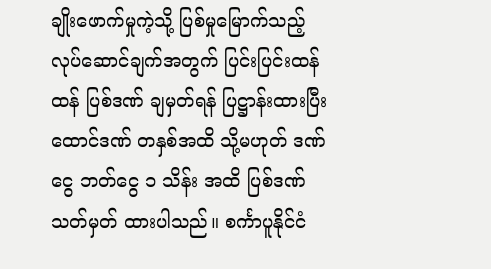ချိုးဖောက်မှုကဲ့သို့ ပြစ်မှုမြောက်သည့် လုပ်ဆောင်ချက်အတွက် ပြင်းပြင်းထန်ထန် ပြစ်ဒဏ် ချမှတ်ရန် ပြဋ္ဌာန်းထားပြီး ထောင်ဒဏ် တနှစ်အထိ သို့မဟုတ် ဒဏ်ငွေ ဘတ်ငွေ ၁ သိန်း အထိ ပြစ်ဒဏ် သတ်မှတ် ထားပါသည်။ စင်္ကာပူနိုင်ငံ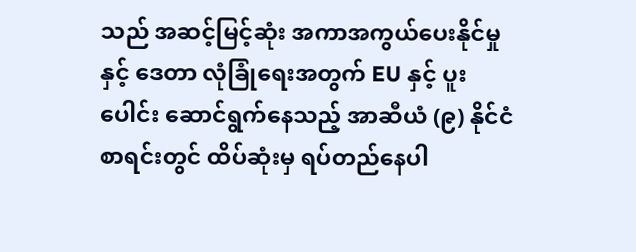သည် အဆင့်မြင့်ဆုံး အကာအကွယ်ပေးနိုင်မှုနှင့် ဒေတာ လုံခြုံရေးအတွက် EU နှင့် ပူးပေါင်း ဆောင်ရွက်နေသည့် အာဆီယံ (၉) နိုင်ငံစာရင်းတွင် ထိပ်ဆုံးမှ ရပ်တည်နေပါ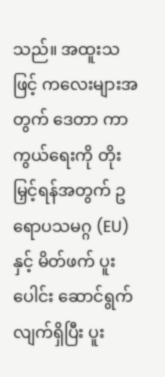သည်။ အထူးသဖြင့် ကလေးများအတွက် ဒေတာ ကာကွယ်ရေးကို တိုးမြှင့်ရန်အတွက် ဥရောပသမဂ္ဂ (EU) နှင့် မိတ်ဖက် ပူးပေါင်း ဆောင်ရွက်လျက်ရှိပြီး ပူး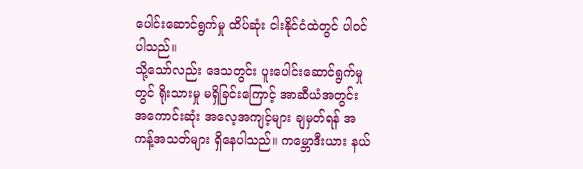ပေါင်းဆောင်ရွက်မှု ထိပ်ဆုံး ငါးနိုင်ငံထဲတွင် ပါဝင်ပါသည်။
သို့သော်လည်း ဒေသတွင်း ပူးပေါင်းဆောင်ရွက်မှုတွင် ရိုးသားမှု မရှိခြင်းကြောင့် အာဆီယံအတွင်း အကောင်းဆုံး အလေ့အကျင့်များ ချမှတ်ရန် အကန့်အသတ်များ ရှိနေပါသည်။ ကမ္ဘောဒီးယား နယ်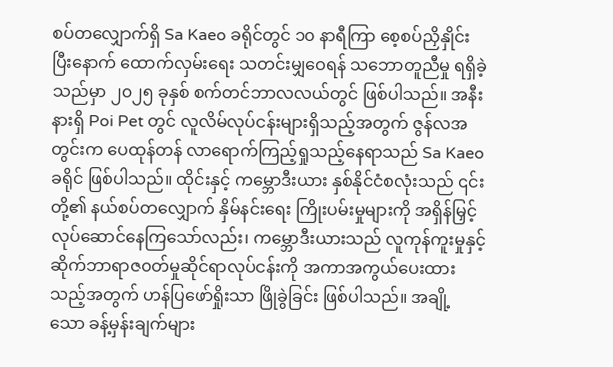စပ်တလျှောက်ရှိ Sa Kaeo ခရိုင်တွင် ၁၀ နာရီကြာ စေ့စပ်ညှိနှိုင်းပြီးနောက် ထောက်လှမ်းရေး သတင်းမျှဝေရန် သဘောတူညီမှု ရရှိခဲ့သည်မှာ ၂၀၂၅ ခုနှစ် စက်တင်ဘာလလယ်တွင် ဖြစ်ပါသည်။ အနီးနားရှိ Poi Pet တွင် လူလိမ်လုပ်ငန်းများရှိသည့်အတွက် ဇွန်လအတွင်းက ပေထုန်တန် လာရောက်ကြည့်ရှုသည့်နေရာသည် Sa Kaeo ခရိုင် ဖြစ်ပါသည်။ ထိုင်းနှင့် ကမ္ဘောဒီးယား နှစ်နိုင်ငံစလုံးသည် ၎င်းတို့၏ နယ်စပ်တလျှောက် နှိမ်နင်းရေး ကြိုးပမ်းမှုများကို အရှိန်မြှင့် လုပ်ဆောင်နေကြသော်လည်း၊ ကမ္ဘောဒီးယားသည် လူကုန်ကူးမှုနှင့် ဆိုက်ဘာရာဇ၀တ်မှုဆိုင်ရာလုပ်ငန်းကို အကာအကွယ်ပေးထားသည့်အတွက် ဟန်ပြဖော်ရှိုးသာ ဖြိုခွဲခြင်း ဖြစ်ပါသည်။ အချို့သော ခန့်မှန်းချက်များ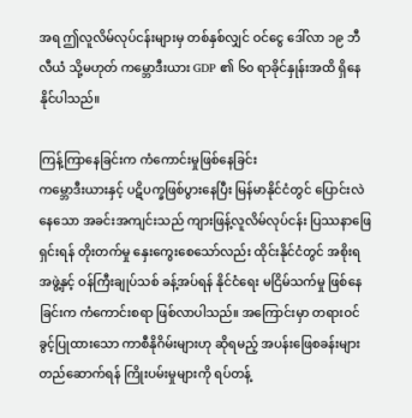အရ ဤလူလိမ်လုပ်ငန်းများမှ တစ်နှစ်လျှင် ဝင်ငွေ ဒေါ်လာ ၁၉ ဘီလီယံ သို့မဟုတ် ကမ္ဘောဒီးယား GDP ၏ ၆၀ ရာခိုင်နှုန်းအထိ ရှိနေနိုင်ပါသည်။

ကြန့်ကြာနေခြင်းက ကံကောင်းမှုဖြစ်နေခြင်း
ကမ္ဘောဒီးယားနှင့် ပဋိပက္ခဖြစ်ပွားနေပြီး မြန်မာနိုင်ငံတွင် ပြောင်းလဲနေသော အခင်းအကျင်းသည် ကျားဖြန့်လူလိမ်လုပ်ငန်း ပြဿနာဖြေရှင်းရန် တိုးတက်မှု နှေးကွေးစေသော်လည်း ထိုင်းနိုင်ငံတွင် အစိုးရအဖွဲ့နှင့် ဝန်ကြီးချုပ်သစ် ခန့်အပ်ရန် နိုင်ငံရေး မငြိမ်သက်မှု ဖြစ်နေခြင်းက ကံကောင်းစရာ ဖြစ်လာပါသည်။ အကြောင်းမှာ တရားဝင်ခွင့်ပြုထားသော ကာစီနိုဂိမ်းများဟု ဆိုရမည့် အပန်းဖြေစခန်းများ တည်ဆောက်ရန် ကြိုးပမ်းမှုများကို ရပ်တန့်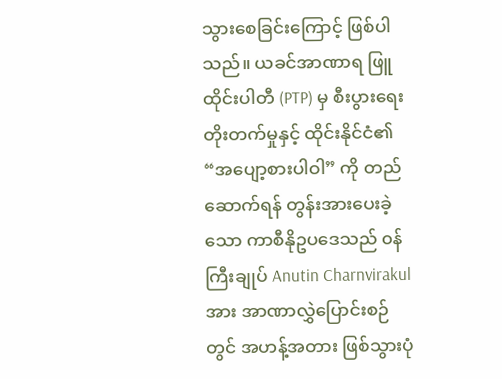သွားစေခြင်းကြောင့် ဖြစ်ပါသည်။ ယခင်အာဏာရ ဖြူထိုင်းပါတီ (PTP) မှ စီးပွားရေးတိုးတက်မှုနှင့် ထိုင်းနိုင်ငံ၏ “အပျော့စားပါဝါ” ကို တည်ဆောက်ရန် တွန်းအားပေးခဲ့သော ကာစီနိုဥပဒေသည် ၀န်ကြီးချုပ် Anutin Charnvirakul အား အာဏာလွှဲပြောင်းစဉ်တွင် အဟန့်အတား ဖြစ်သွားပုံ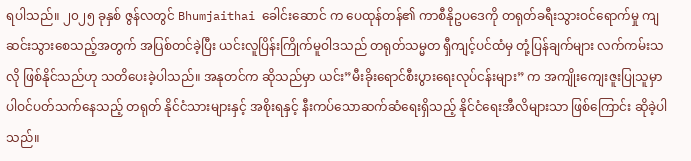ရပါသည်။ ၂၀၂၅ ခုနှစ် ဇွန်လတွင် Bhumjaithai ခေါင်းဆောင် က ပေထုန်တန်၏ ကာစီနိုဥပဒေကို တရုတ်ခရီးသွားဝင်ရောက်မှု ကျဆင်းသွားစေသည့်အတွက် အပြစ်တင်ခဲ့ပြီး ယင်းလူပြိန်းကြိုက်မူဝါဒသည် တရုတ်သမ္မတ ရှီကျင့်ပင်ထံမှ တုံ့ပြန်ချက်များ လက်ကမ်းသလို ဖြစ်နိုင်သည်ဟု သတိပေးခဲ့ပါသည်။ အနုတင်က ဆိုသည်မှာ ယင်း”မီးခိုးရောင်စီးပွားရေးလုပ်ငန်းများ” က အကျိုးကျေးဇူးပြုသူမှာ ပါဝင်ပတ်သက်နေသည့် တရုတ် နိုင်ငံသားများနှင့် အစိုးရနှင့် နီးကပ်သောဆက်ဆံရေးရှိသည့် နိုင်ငံရေးအီလိများသာ ဖြစ်ကြောင်း ဆိုခဲ့ပါသည်။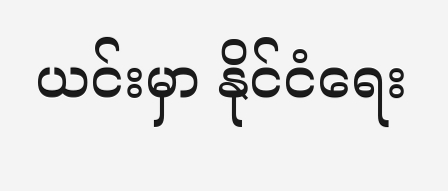ယင်းမှာ နိုင်ငံရေး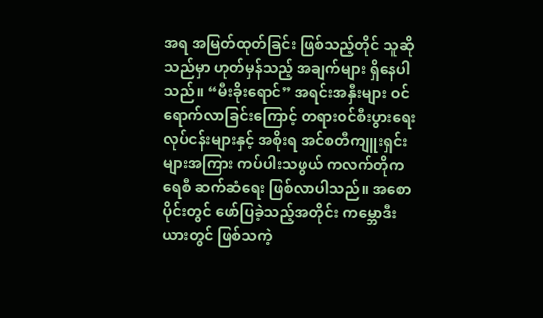အရ အမြတ်ထုတ်ခြင်း ဖြစ်သည့်တိုင် သူဆိုသည်မှာ ဟုတ်မှန်သည့် အချက်များ ရှိနေပါသည်။ “မီးခိုးရောင်” အရင်းအနှီးများ ဝင်ရောက်လာခြင်းကြောင့် တရား၀င်စီးပွားရေး လုပ်ငန်းများနှင့် အစိုးရ အင်စတီကျူးရှင်းများအကြား ကပ်ပါးသဖွယ် ကလက်တိုကရေစီ ဆက်ဆံရေး ဖြစ်လာပါသည်။ အစောပိုင်းတွင် ဖော်ပြခဲ့သည့်အတိုင်း ကမ္ဘောဒီးယားတွင် ဖြစ်သကဲ့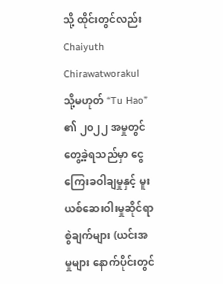သို့ ထိုင်းတွင်လည်း Chaiyuth Chirawatworakul သို့မဟုတ် “Tu Hao” ၏ ၂၀၂၂ အမှုတွင် တွေ့ခဲ့ရသည်မှာ ငွေကြေးခဝါချမှုနှင့် မူးယစ်ဆေးဝါးမှုဆိုင်ရာ စွဲချက်များ (ယင်းအမှုများ နောက်ပိုင်းတွင်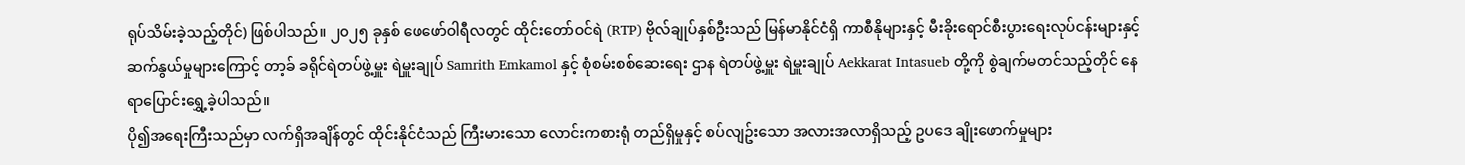ရုပ်သိမ်းခဲ့သည့်တိုင်) ဖြစ်ပါသည်။ ၂၀၂၅ ခုနှစ် ဖေဖော်ဝါရီလတွင် ထိုင်းတော်ဝင်ရဲ (RTP) ဗိုလ်ချုပ်နှစ်ဦးသည် မြန်မာနိုင်ငံရှိ ကာစီနိုများနှင့် မီးခိုးရောင်စီးပွားရေးလုပ်ငန်းများနှင့် ဆက်နွယ်မှုများကြောင့် တာ့ခ် ခရိုင်ရဲတပ်ဖွဲ့မှူး ရဲမှူးချုပ် Samrith Emkamol နှင့် စုံစမ်းစစ်ဆေးရေး ဌာန ရဲတပ်ဖွဲ့မှူး ရဲမှူးချုပ် Aekkarat Intasueb တို့ကို စွဲချက်မတင်သည့်တိုင် နေရာပြောင်းရွှေ့ခဲ့ပါသည်။
ပို၍အရေးကြီးသည်မှာ လက်ရှိအချိန်တွင် ထိုင်းနိုင်ငံသည် ကြီးမားသော လောင်းကစားရုံ တည်ရှိမှုနှင့် စပ်လျဥ်းသော အလားအလာရှိသည့် ဥပဒေ ချိုးဖောက်မှုများ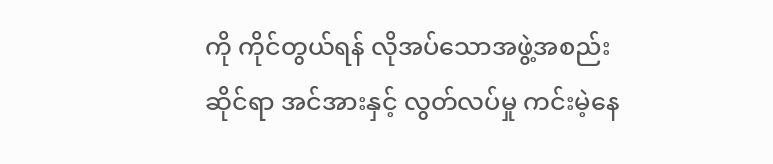ကို ကိုင်တွယ်ရန် လိုအပ်သောအဖွဲ့အစည်းဆိုင်ရာ အင်အားနှင့် လွတ်လပ်မှု ကင်းမဲ့နေ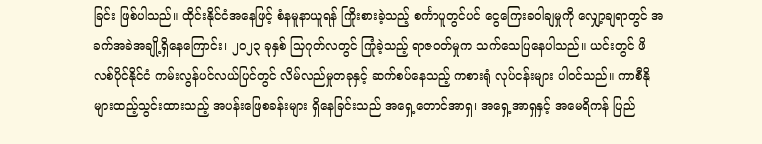ခြင်း ဖြစ်ပါသည်။ ထိုင်းနိုင်ငံအနေဖြင့် စံနမူနာယူရန် ကြိုးစားခဲ့သည့် စင်္ကာပူတွင်ပင် ငွေကြေးခဝါချမှုကို လျှော့ချရာတွင် အခက်အခဲအချို့ရှိနေကြောင်း၊ ၂၀၂၃ ခုနှစ် သြဂုတ်လတွင် ကြုံခဲ့သည့် ရာဇဝတ်မှုက သက်သေပြနေပါသည်။ ယင်းတွင် ဖိလစ်ပိုင်နိုင်ငံ ကမ်းလွန်ပင်လယ်ပြင်တွင် လိမ်လည်မှုတခုနှင့် ဆက်စပ်နေသည့် ကစားရုံ လုပ်ငန်းများ ပါ၀င်သည်။ ကာစီနိုများထည့်သွင်းထားသည့် အပန်းဖြေစခန်းများ ရှိနေခြင်းသည် အရှေ့တောင်အာရှ၊ အရှေ့အာရှနှင့် အမေရိကန် ပြည်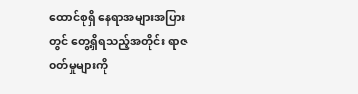ထောင်စုရှိ နေရာအများအပြားတွင် တွေ့ရှိရသည့်အတိုင်း ရာဇ၀တ်မှုများကို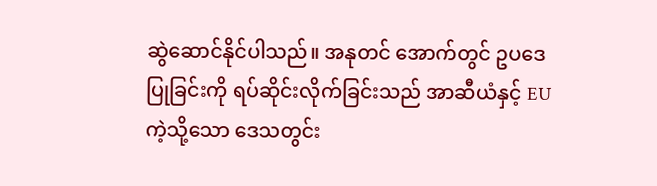ဆွဲဆောင်နိုင်ပါသည်။ အနုတင် အောက်တွင် ဥပဒေပြုခြင်းကို ရပ်ဆိုင်းလိုက်ခြင်းသည် အာဆီယံနှင့် EU ကဲ့သို့သော ဒေသတွင်း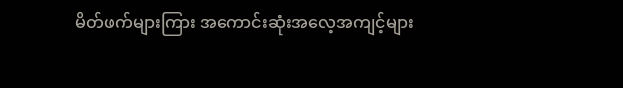မိတ်ဖက်များကြား အကောင်းဆုံးအလေ့အကျင့်များ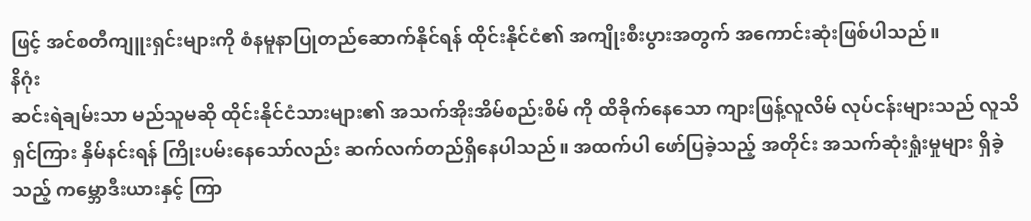ဖြင့် အင်စတီကျူးရှင်းများကို စံနမူနာပြုတည်ဆောက်နိုင်ရန် ထိုင်းနိုင်ငံ၏ အကျိုးစီးပွားအတွက် အကောင်းဆုံးဖြစ်ပါသည်။
နိဂုံး
ဆင်းရဲချမ်းသာ မည်သူမဆို ထိုင်းနိုင်ငံသားများ၏ အသက်အိုးအိမ်စည်းစိမ် ကို ထိခိုက်နေသော ကျားဖြန့်လူလိမ် လုပ်ငန်းများသည် လူသိရှင်ကြား နှိမ်နင်းရန် ကြိုးပမ်းနေသော်လည်း ဆက်လက်တည်ရှိနေပါသည်။ အထက်ပါ ဖော်ပြခဲ့သည့် အတိုင်း အသက်ဆုံးရှုံးမှုများ ရှိခဲ့သည့် ကမ္ဘောဒီးယားနှင့် ကြာ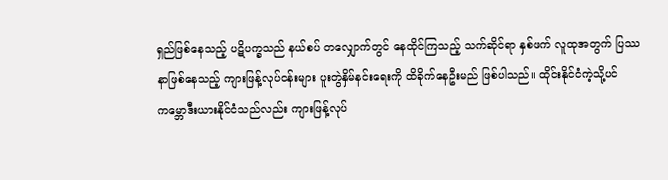ရှည်ဖြစ်နေသည့် ပဋိပက္ခသည် နယ်စပ် တလျှောက်တွင် နေထိုင်ကြသည့် သက်ဆိုင်ရာ နှစ်ဖက် လူထုအတွက် ပြဿနာဖြစ်နေသည့် ကျားဖြန့်လုပ်ငန်းများ ပူးတွဲနှိမ်နင်းရေးကို ထိခိုက်နေဦးမည် ဖြစ်ပါသည်။ ထိုင်းနိုင်ငံကဲ့သို့ပင် ကမ္ဘောဒီးယားနိုင်ငံသည်လည်း ကျားဖြန့်လုပ်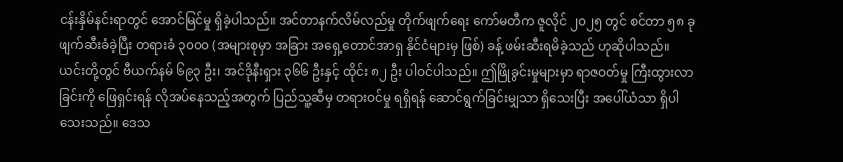ငန်းနှိမ်နင်းရာတွင် အောင်မြင်မှု ရှိခဲ့ပါသည်။ အင်တာနက်လိမ်လည်မှု တိုက်ဖျက်ရေး ကော်မတီက ဇူလိုင် ၂၀၂၅ တွင် စင်တာ ၅၈ ခု ဖျက်ဆီးခံခဲ့ပြီး တရားခံ ၃၀၀၀ (အများစုမှာ အခြား အရှေ့တောင်အာရှ နိုင်ငံများမှ ဖြစ်) ခန့် ဖမ်းဆီးရမိခဲ့သည် ဟုဆိုပါသည်။ ယင်းတို့တွင် ဗီယက်နမ် ၆၉၃ ဦး၊ အင်ဒိုနီးရှား ၃၆၆ ဦးနှင့် ထိုင်း ၈၂ ဦး ပါဝင်ပါသည်။ ဤဖြိုခွင်းမှုများမှာ ရာဇဝတ်မှု ကြီးထွားလာခြင်းကို ဖြေရှင်းရန် လိုအပ်နေသည့်အတွက် ပြည်သူ့ဆီမှ တရားဝင်မှု ရရှိရန် ဆောင်ရွက်ခြင်းမျှသာ ရှိသေးပြီး အပေါ်ယံသာ ရှိပါသေးသည်။ ဒေသ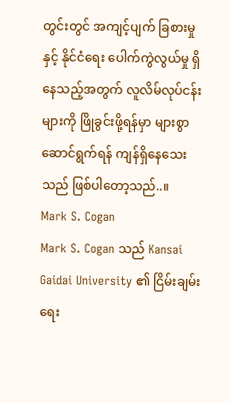တွင်းတွင် အကျင့်ပျက် ခြစားမှုနှင့် နိုင်ငံရေး ပေါက်ကွဲလွယ်မှု ရှိနေသည့်အတွက် လူလိမ်လုပ်ငန်းများကို ဖြိုခွင်းဖို့ရန်မှာ များစွာ ဆောင်ရွက်ရန် ကျန်ရှိနေသေးသည် ဖြစ်ပါတော့သည်..။
Mark S. Cogan
Mark S. Cogan သည် Kansai Gaidai University ၏ ငြိမ်းချမ်းရေး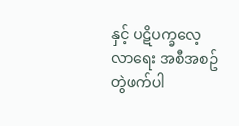နှင့် ပဋိပက္ခလေ့လာရေး အစီအစဥ် တွဲဖက်ပါ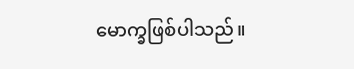မောက္ခဖြစ်ပါသည်။